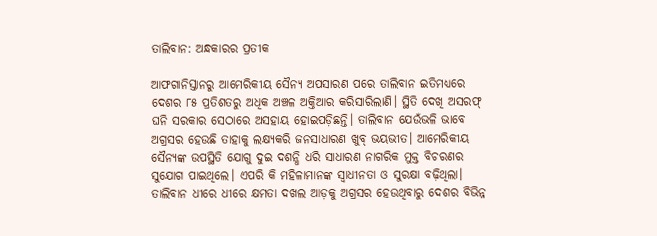ତାଲିବାନ: ଅନ୍ଧକାରର ପ୍ରତୀକ

ଆଫଗାନିସ୍ତାନରୁ ଆମେରିକୀୟ ସୈନ୍ୟ ଅପସାରଣ ପରେ ତାଲିବାନ ଇତିମଧ୍ୟରେ ଦେଶର ୮୫ ପ୍ରତିଶତରୁ ଅଧିକ ଅଞ୍ଚଳ ଅକ୍ତିଆର କରିସାରିଲାଣି। ସ୍ଥିତି ଦେଖି ଅସରଫ୍‌ ଘନି ସରକାର ସେଠାରେ ଅସହାୟ ହୋଇପଡ଼ିଛନ୍ତି। ତାଲିବାନ ଯେଉଁଭଳି ଭାବେ ଅଗ୍ରସର ହେଉଛି ତାହାକୁ ଲକ୍ଷ୍ୟକରି ଜନସାଧାରଣ ଖୁବ୍‌ ଭୟଭୀତ। ଆମେରିକୀୟ ସୈନ୍ୟଙ୍କ ଉପସ୍ଥିତି ଯୋଗୁ ଦୁଇ ଦଶନ୍ଧି ଧରି ସାଧାରଣ ନାଗରିକ ମୁକ୍ତ ବିଚରଣର ସୁଯୋଗ ପାଇଥିଲେ। ଏପରି କି ମହିଳାମାନଙ୍କ ସ୍ବାଧୀନତା ଓ ସୁରକ୍ଷା ବଢ଼ିଥିଲା। ତାଲିବାନ ଧୀରେ ଧୀରେ କ୍ଷମତା ଦଖଲ ଆଡ଼କୁ ଅଗ୍ରସର ହେଉଥିବାରୁ ଦେଶର ବିଭିନ୍ନ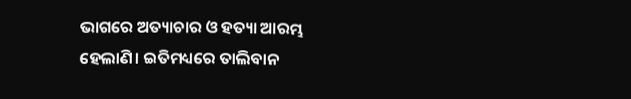ଭାଗରେ ଅତ୍ୟାଚାର ଓ ହତ୍ୟା ଆରମ୍ଭ ହେଲାଣି। ଇତିମଧ୍ୟରେ ତାଲିବାନ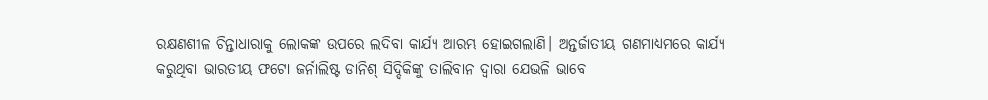ରକ୍ଷଣଶୀଳ ଚିନ୍ତାଧାରାକୁ ଲୋକଙ୍କ ଉପରେ ଲଦିବା କାର୍ଯ୍ୟ ଆରମ୍ଭ ହୋଇଗଲାଣି। ଅନ୍ତର୍ଜାତୀୟ ଗଣମାଧ୍ୟମରେ କାର୍ଯ୍ୟ କରୁଥିବା ଭାରତୀୟ ଫଟୋ ଜର୍ନାଲିଷ୍ଟ ଡାନିଶ୍‌ ସିଦ୍ଦିକିଙ୍କୁ ତାଲିବାନ ଦ୍ୱାରା ଯେଭଳି ଭାବେ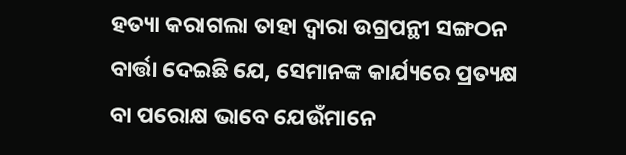ହତ୍ୟା କରାଗଲା ତାହା ଦ୍ୱାରା ଉଗ୍ରପନ୍ଥୀ ସଙ୍ଗଠନ ବାର୍ତ୍ତା ଦେଇଛି ଯେ, ସେମାନଙ୍କ କାର୍ଯ୍ୟରେ ପ୍ରତ୍ୟକ୍ଷ ବା ପରୋକ୍ଷ ଭାବେ ଯେଉଁମାନେ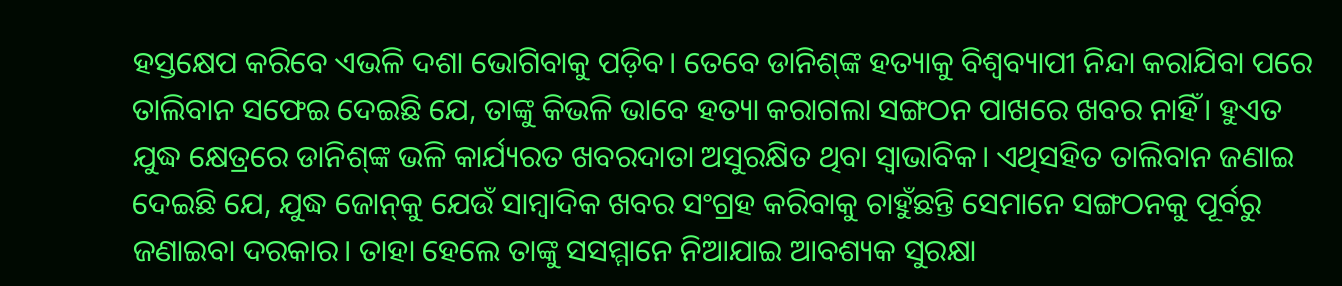ହସ୍ତକ୍ଷେପ କରିବେ ଏଭଳି ଦଶା ଭୋଗିବାକୁ ପଡ଼ିବ। ତେବେ ଡାନିଶ୍‌ଙ୍କ ହତ୍ୟାକୁ ବିଶ୍ୱବ୍ୟାପୀ ନିନ୍ଦା କରାଯିବା ପରେ ତାଲିବାନ ସଫେଇ ଦେଇଛି ଯେ, ତାଙ୍କୁ କିଭଳି ଭାବେ ହତ୍ୟା କରାଗଲା ସଙ୍ଗଠନ ପାଖରେ ଖବର ନାହିଁ। ହୁଏତ ଯୁଦ୍ଧ କ୍ଷେତ୍ରରେ ଡାନିଶ୍‌ଙ୍କ ଭଳି କାର୍ଯ୍ୟରତ ଖବରଦାତା ଅସୁରକ୍ଷିତ ଥିବା ସ୍ବାଭାବିକ। ଏଥିସହିତ ତାଲିବାନ ଜଣାଇ ଦେଇଛି ଯେ, ଯୁଦ୍ଧ ଜୋନ୍‌କୁ ଯେଉଁ ସାମ୍ବାଦିକ ଖବର ସଂଗ୍ରହ କରିବାକୁ ଚାହୁଁଛନ୍ତି ସେମାନେ ସଙ୍ଗଠନକୁ ପୂର୍ବରୁ ଜଣାଇବା ଦରକାର। ତାହା ହେଲେ ତାଙ୍କୁ ସସମ୍ମାନେ ନିଆଯାଇ ଆବଶ୍ୟକ ସୁରକ୍ଷା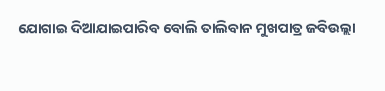ଯୋଗାଇ ଦିଆଯାଇପାରିବ ବୋଲି ତାଲିବାନ ମୁଖପାତ୍ର ଜବିଉଲ୍ଲା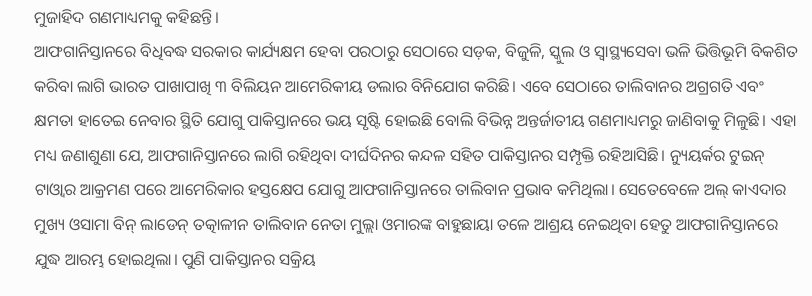ମୁଜାହିଦ ଗଣମାଧ୍ୟମକୁ କହିଛନ୍ତି।
ଆଫଗାନିସ୍ତାନରେ ବିଧିବଦ୍ଧ ସରକାର କାର୍ଯ୍ୟକ୍ଷମ ହେବା ପରଠାରୁ ସେଠାରେ ସଡ଼କ, ବିଜୁଳି, ସ୍କୁଲ ଓ ସ୍ବାସ୍ଥ୍ୟସେବା ଭଳି ଭିତ୍ତିଭୂମି ବିକଶିତ କରିବା ଲାଗି ଭାରତ ପାଖାପାଖି ୩ ବିଲିୟନ ଆମେରିକୀୟ ଡଲାର ବିନିଯୋଗ କରିଛି। ଏବେ ସେଠାରେ ତାଲିବାନର ଅଗ୍ରଗତି ଏବଂ କ୍ଷମତା ହାତେଇ ନେବାର ସ୍ଥିତି ଯୋଗୁ ପାକିସ୍ତାନରେ ଭୟ ସୃଷ୍ଟି ହୋଇଛି ବୋଲି ବିଭିନ୍ନ ଅନ୍ତର୍ଜାତୀୟ ଗଣମାଧ୍ୟମରୁ ଜାଣିବାକୁ ମିଳୁଛି। ଏହା ମଧ୍ୟ ଜଣାଶୁଣା ଯେ, ଆଫଗାନିସ୍ତାନରେ ଲାଗି ରହିଥିବା ଦୀର୍ଘଦିନର କନ୍ଦଳ ସହିତ ପାକିସ୍ତାନର ସମ୍ପୃକ୍ତି ରହିଆସିଛି। ନ୍ୟୁୟର୍କର ଟୁଇନ୍‌ ଟାଓ୍ବାର ଆକ୍ରମଣ ପରେ ଆମେରିକାର ହସ୍ତକ୍ଷେପ ଯୋଗୁ ଆଫଗାନିସ୍ତାନରେ ତାଲିବାନ ପ୍ରଭାବ କମିଥିଲା। ସେତେବେଳେ ଅଲ୍‌ କାଏଦାର ମୁଖ୍ୟ ଓସାମା ବିନ୍‌ ଲାଡେନ୍‌ ତତ୍କାଳୀନ ତାଲିବାନ ନେତା ମୁଲ୍ଲା ଓମାରଙ୍କ ବାହୁଛାୟା ତଳେ ଆଶ୍ରୟ ନେଇଥିବା ହେତୁ ଆଫଗାନିସ୍ତାନରେ ଯୁଦ୍ଧ ଆରମ୍ଭ ହୋଇଥିଲା। ପୁଣି ପାକିସ୍ତାନର ସକ୍ରିୟ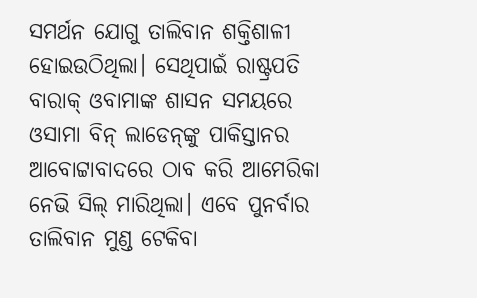ସମର୍ଥନ ଯୋଗୁ ତାଲିବାନ ଶକ୍ତିଶାଳୀ ହୋଇଉଠିଥିଲା। ସେଥିପାଇଁ ରାଷ୍ଟ୍ରପତି ବାରାକ୍‌ ଓବାମାଙ୍କ ଶାସନ ସମୟରେ ଓସାମା ବିନ୍‌ ଲାଡେନ୍‌ଙ୍କୁ ପାକିସ୍ତାନର ଆବୋଟ୍ଟାବାଦରେ ଠାବ କରି ଆମେରିକା ନେଭି ସିଲ୍‌ ମାରିଥିଲା। ଏବେ ପୁନର୍ବାର ତାଲିବାନ ମୁଣ୍ଡ ଟେକିବା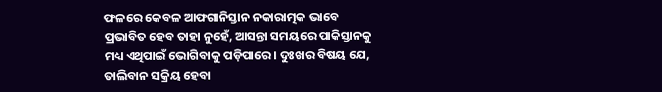ଫଳରେ କେବଳ ଆଫଗାନିସ୍ତାନ ନକାରାତ୍ମକ ଭାବେ ପ୍ରଭାବିତ ହେବ ତାହା ନୁହେଁ, ଆସନ୍ତା ସମୟରେ ପାକିସ୍ତାନକୁ ମଧ୍ୟ ଏଥିପାଇଁ ଭୋଗିବାକୁ ପଡ଼ିପାରେ। ଦୁଃଖର ବିଷୟ ଯେ, ତାଲିବାନ ସକ୍ରିୟ ହେବା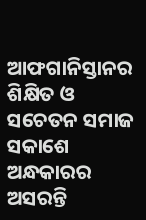ଆଫଗାନିସ୍ତାନର ଶିକ୍ଷିତ ଓ ସଚେତନ ସମାଜ ସକାଶେ ଅନ୍ଧକାରର ଅସରନ୍ତି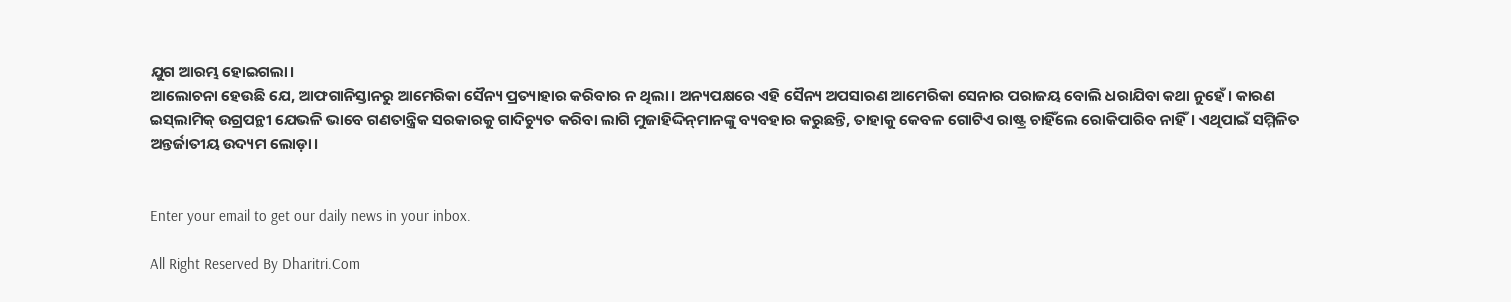ଯୁଗ ଆରମ୍ଭ ହୋଇଗଲା।
ଆଲୋଚନା ହେଉଛି ଯେ, ଆଫଗାନିସ୍ତାନରୁ ଆମେରିକା ସୈନ୍ୟ ପ୍ରତ୍ୟାହାର କରିବାର ନ ଥିଲା। ଅନ୍ୟପକ୍ଷରେ ଏହି ସୈନ୍ୟ ଅପସାରଣ ଆମେରିକା ସେନାର ପରାଜୟ ବୋଲି ଧରାଯିବା କଥା ନୁହେଁ। କାରଣ ଇସ୍‌ଲାମିକ୍‌ ଉଗ୍ରପନ୍ଥୀ ଯେଭଳି ଭାବେ ଗଣତାନ୍ତ୍ରିକ ସରକାରକୁ ଗାଦିଚ୍ୟୁତ କରିବା ଲାଗି ମୁଜାହିଦ୍ଦିନ୍‌ମାନଙ୍କୁ ବ୍ୟବହାର କରୁଛନ୍ତି, ତାହାକୁ କେବଳ ଗୋଟିଏ ରାଷ୍ଟ୍ର ଚାହିଁଲେ ରୋକିପାରିବ ନାହିଁ। ଏଥିପାଇଁ ସମ୍ମିଳିତ ଅନ୍ତର୍ଜାତୀୟ ଉଦ୍ୟମ ଲୋଡ଼ା।


Enter your email to get our daily news in your inbox.

All Right Reserved By Dharitri.Com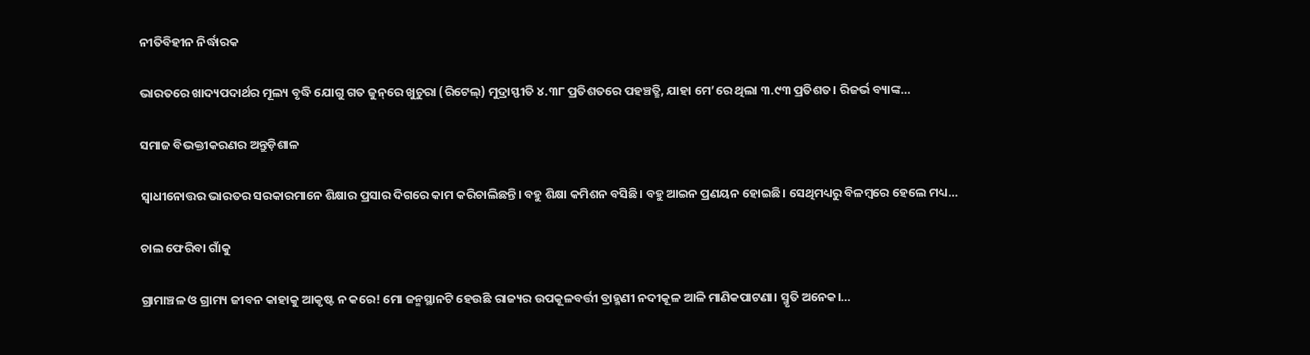ନୀତିବିହୀନ ନିର୍ଦ୍ଧାରକ

ଭାରତରେ ଖାଦ୍ୟପଦାର୍ଥର ମୂଲ୍ୟ ବୃଦ୍ଧି ଯୋଗୁ ଗତ ଜୁନ୍‌ରେ ଖୁଚୁରା (ରିଟେଲ୍‌) ମୁଦ୍ରାସ୍ଫୀତି ୪.୩୮ ପ୍ରତିଶତରେ ପହଞ୍ଚତ୍ଛି, ଯାହା ମେ’ରେ ଥିଲା ୩.୯୩ ପ୍ରତିଶତ। ରିଜର୍ଭ ବ୍ୟାଙ୍କ…

ସମାଜ ବିଭକ୍ତୀକରଣର ଅନ୍ତୁଡ଼ିଶାଳ

ସ୍ବାଧୀନୋତ୍ତର ଭାରତର ସରକାରମାନେ ଶିକ୍ଷାର ପ୍ରସାର ଦିଗରେ କାମ କରିଚାଲିଛନ୍ତି। ବହୁ ଶିକ୍ଷା କମିଶନ ବସିଛି। ବହୁ ଆଇନ ପ୍ରଣୟନ ହୋଇଛି। ସେଥିମଧ୍ୟରୁ ବିଳମ୍ବରେ ହେଲେ ମଧ୍ୟ…

ଚାଲ ଫେରିବା ଗାଁକୁ

ଗ୍ରାମାଞ୍ଚଳ ଓ ଗ୍ରାମ୍ୟ ଜୀବନ କାହାକୁ ଆକୃଷ୍ଟ ନ କରେ! ମୋ ଜନ୍ମସ୍ଥାନଟି ହେଉଛି ରାଜ୍ୟର ଉପକୂଳବର୍ତ୍ତୀ ବ୍ରାହ୍ମଣୀ ନଦୀକୂଳ ଆଳି ମାଣିକପାଟଣା। ସ୍ମୃତି ଅନେକ।…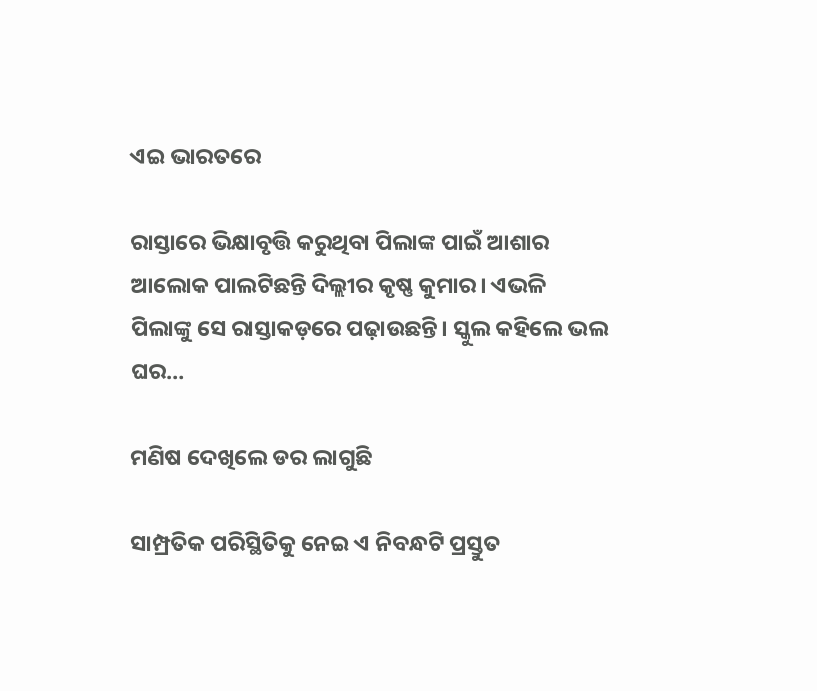ଏଇ ଭାରତରେ

ରାସ୍ତାରେ ଭିକ୍ଷାବୃତ୍ତି କରୁଥିବା ପିଲାଙ୍କ ପାଇଁ ଆଶାର ଆଲୋକ ପାଲଟିଛନ୍ତି ଦିଲ୍ଲୀର କୃଷ୍ଣ କୁମାର। ଏଭଳି ପିଲାଙ୍କୁ ସେ ରାସ୍ତାକଡ଼ରେ ପଢ଼ାଉଛନ୍ତି। ସ୍କୁଲ କହିଲେ ଭଲ ଘର…

ମଣିଷ ଦେଖିଲେ ଡର ଲାଗୁଛି

ସାମ୍ପ୍ରତିକ ପରିସ୍ଥିତିକୁ ନେଇ ଏ ନିବନ୍ଧଟି ପ୍ରସ୍ତୁତ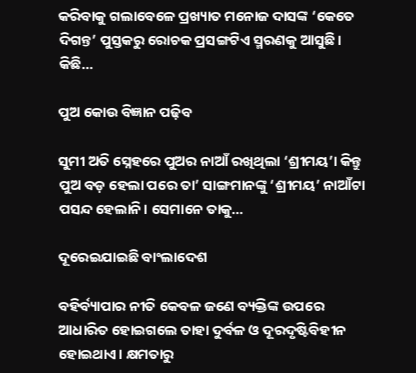କରିବାକୁ ଗଲାବେଳେ ପ୍ରଖ୍ୟାତ ମନୋଜ ଦାସଙ୍କ ‘କେତେ ଦିଗନ୍ତ’ ପୁସ୍ତକରୁ ରୋଚକ ପ୍ରସଙ୍ଗଟିଏ ସ୍ମରଣକୁ ଆସୁଛି। କିଛି…

ପୁଅ କୋଉ ବିଜ୍ଞାନ ପଢ଼ିବ

ସୁମୀ ଅତି ସ୍ନେହରେ ପୁଅର ନାଆଁ ରଖିଥିଲା ‘ଶ୍ରୀମୟ’। କିନ୍ତୁ ପୁଅ ବଡ଼ ହେଲା ପରେ ତା’ ସାଙ୍ଗମାନଙ୍କୁ ‘ଶ୍ରୀମୟ’ ନାଆଁଟା ପସନ୍ଦ ହେଲାନି। ସେମାନେ ତାକୁ…

ଦୂରେଇଯାଇଛି ବାଂଲାଦେଶ

ବହିର୍ବ୍ୟାପାର ନୀତି କେବଳ ଜଣେ ବ୍ୟକ୍ତିଙ୍କ ଉପରେ ଆଧାରିତ ହୋଇଗଲେ ତାହା ଦୁର୍ବଳ ଓ ଦୂରଦୃଷ୍ଟିବିହୀନ ହୋଇଥାଏ। କ୍ଷମତାରୁ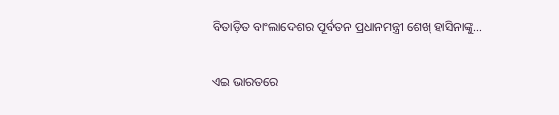ବିତାଡ଼ିତ ବାଂଲାଦେଶର ପୂର୍ବତନ ପ୍ରଧାନମନ୍ତ୍ରୀ ଶେଖ୍‌ ହାସିନାଙ୍କୁ…

ଏଇ ଭାରତରେ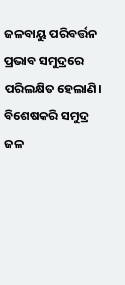ଜଳବାୟୁ ପରିବର୍ତ୍ତନ ପ୍ରଭାବ ସମୁଦ୍ରରେ ପରିଲକ୍ଷିତ ହେଲାଣି। ବିଶେଷକରି ସମୁଦ୍ର ଜଳ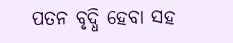ପତନ ବୃଦ୍ଧି ହେବା ସହ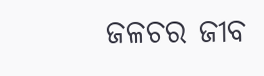ଜଳଚର ଜୀବ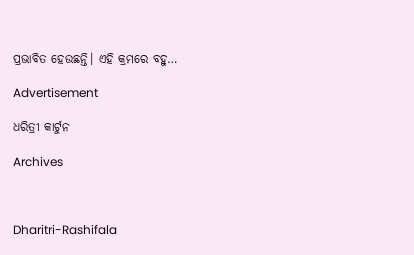ପ୍ରଭାବିତ ହେଉଛନ୍ତି। ଏହି କ୍ରମରେ ବହୁ…

Advertisement

ଧରିତ୍ରୀ କାର୍ଟୁନ

Archives



Dharitri-Rashifala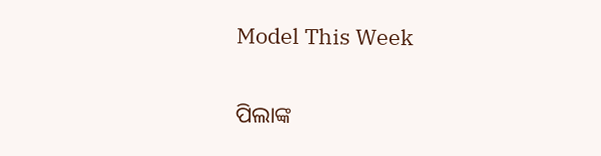Model This Week

ପିଲାଙ୍କ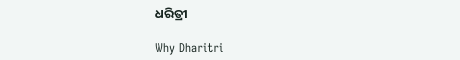ଧରିତ୍ରୀ

Why Dharitri